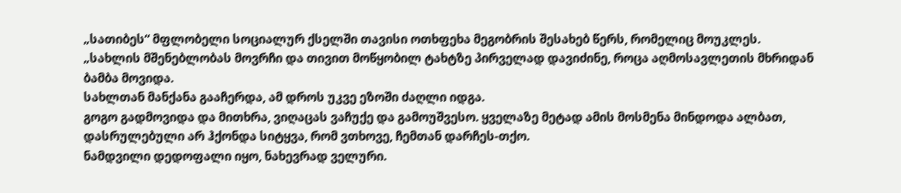„სათიბეს“ მფლობელი სოციალურ ქსელში თავისი ოთხფეხა მეგობრის შესახებ წერს, რომელიც მოუკლეს.
„სახლის მშენებლობას მოვრჩი და თივით მოწყობილ ტახტზე პირველად დავიძინე, როცა აღმოსავლეთის მხრიდან ბამბა მოვიდა.
სახლთან მანქანა გააჩერდა, ამ დროს უკვე ეზოში ძაღლი იდგა.
გოგო გადმოვიდა და მითხრა, ვიღაცას ვაჩუქე და გამოუშვესო. ყველაზე მეტად ამის მოსმენა მინდოდა ალბათ, დასრულებული არ ჰქონდა სიტყვა, რომ ვთხოვე, ჩემთან დარჩეს-თქო.
ნამდვილი დედოფალი იყო, ნახევრად ველური.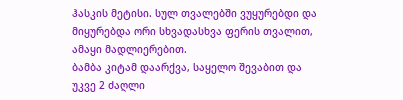ჰასკის მეტისი. სულ თვალებში ვუყურებდი და მიყურებდა ორი სხვადასხვა ფერის თვალით, ამაყი მადლიერებით.
ბამბა კიტამ დაარქვა, საყელო შევაბით და უკვე 2 ძაღლი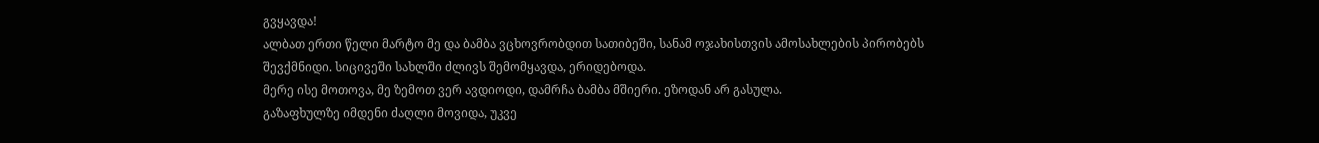გვყავდა!
ალბათ ერთი წელი მარტო მე და ბამბა ვცხოვრობდით სათიბეში, სანამ ოჯახისთვის ამოსახლების პირობებს შევქმნიდი. სიცივეში სახლში ძლივს შემომყავდა, ერიდებოდა.
მერე ისე მოთოვა, მე ზემოთ ვერ ავდიოდი, დამრჩა ბამბა მშიერი. ეზოდან არ გასულა.
გაზაფხულზე იმდენი ძაღლი მოვიდა, უკვე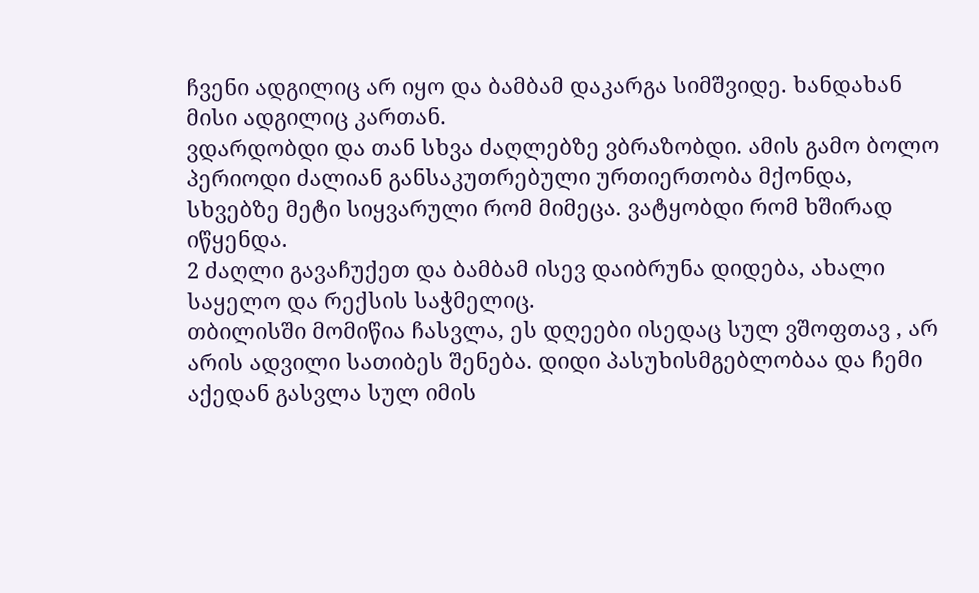ჩვენი ადგილიც არ იყო და ბამბამ დაკარგა სიმშვიდე. ხანდახან მისი ადგილიც კართან.
ვდარდობდი და თან სხვა ძაღლებზე ვბრაზობდი. ამის გამო ბოლო პერიოდი ძალიან განსაკუთრებული ურთიერთობა მქონდა, სხვებზე მეტი სიყვარული რომ მიმეცა. ვატყობდი რომ ხშირად იწყენდა.
2 ძაღლი გავაჩუქეთ და ბამბამ ისევ დაიბრუნა დიდება, ახალი საყელო და რექსის საჭმელიც.
თბილისში მომიწია ჩასვლა, ეს დღეები ისედაც სულ ვშოფთავ , არ არის ადვილი სათიბეს შენება. დიდი პასუხისმგებლობაა და ჩემი აქედან გასვლა სულ იმის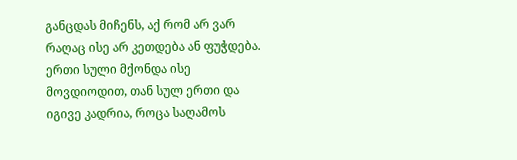განცდას მიჩენს, აქ რომ არ ვარ რაღაც ისე არ კეთდება ან ფუჭდება.
ერთი სული მქონდა ისე მოვდიოდით, თან სულ ერთი და იგივე კადრია, როცა საღამოს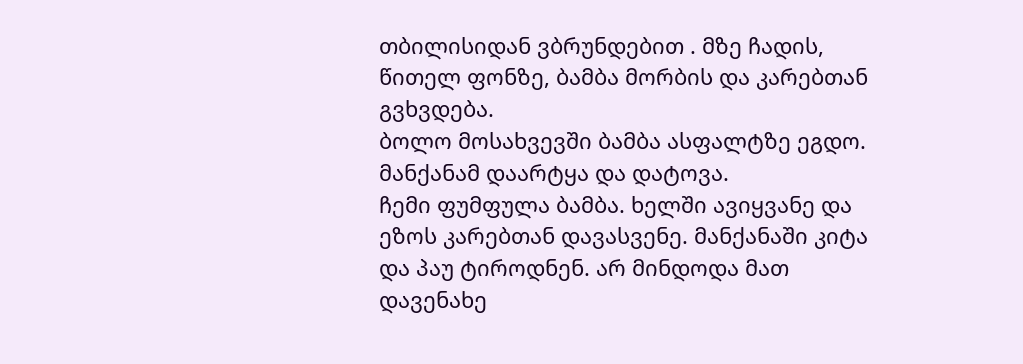თბილისიდან ვბრუნდებით . მზე ჩადის, წითელ ფონზე, ბამბა მორბის და კარებთან გვხვდება.
ბოლო მოსახვევში ბამბა ასფალტზე ეგდო. მანქანამ დაარტყა და დატოვა.
ჩემი ფუმფულა ბამბა. ხელში ავიყვანე და ეზოს კარებთან დავასვენე. მანქანაში კიტა და პაუ ტიროდნენ. არ მინდოდა მათ დავენახე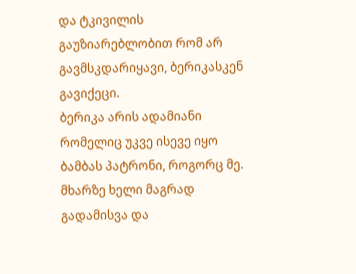და ტკივილის გაუზიარებლობით რომ არ გავმსკდარიყავი, ბერიკასკენ გავიქეცი.
ბერიკა არის ადამიანი რომელიც უკვე ისევე იყო ბამბას პატრონი, როგორც მე.
მხარზე ხელი მაგრად გადამისვა და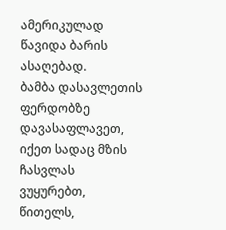ამერიკულად წავიდა ბარის ასაღებად.
ბამბა დასავლეთის ფერდობზე დავასაფლავეთ, იქეთ სადაც მზის ჩასვლას ვუყურებთ, წითელს,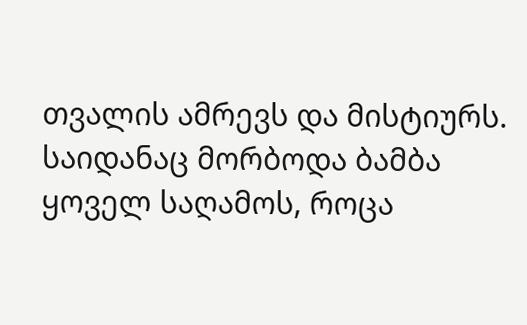თვალის ამრევს და მისტიურს.
საიდანაც მორბოდა ბამბა ყოველ საღამოს, როცა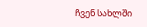ჩვენ სახლში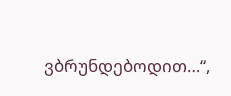ვბრუნდებოდით…“,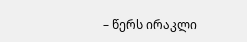– წერს ირაკლი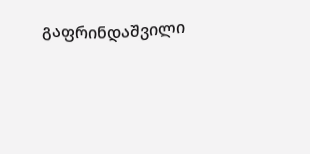გაფრინდაშვილი